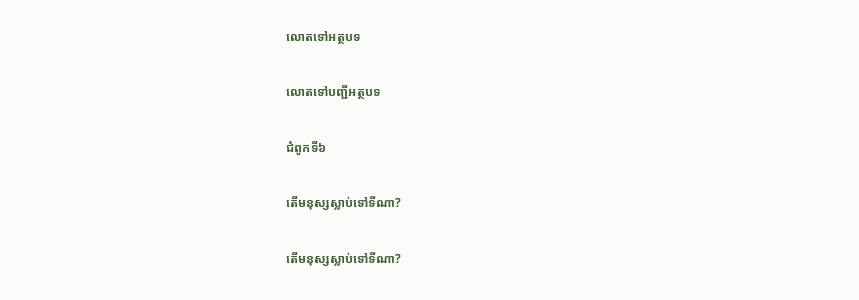លោតទៅអត្ថបទ

លោតទៅបញ្ជីអត្ថបទ

ជំពូកទី៦

តើមនុស្សស្លាប់ទៅទីណា?

តើមនុស្សស្លាប់ទៅទីណា?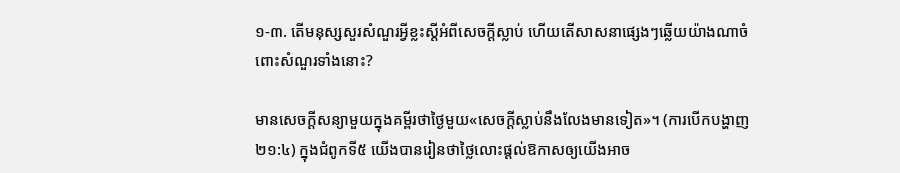១-៣. តើមនុស្សសួរសំណួរអ្វីខ្លះស្ដីអំពីសេចក្ដីស្លាប់ ហើយតើសាសនាផ្សេងៗឆ្លើយយ៉ាងណាចំពោះសំណួរទាំងនោះ?

មានសេចក្ដីសន្យាមួយក្នុងគម្ពីរថាថ្ងៃមួយ«សេចក្ដីស្លាប់នឹងលែងមានទៀត»។ (ការបើកបង្ហាញ ២១:៤) ក្នុងជំពូកទី៥ យើងបានរៀនថាថ្លៃលោះផ្ដល់ឱកាសឲ្យយើងអាច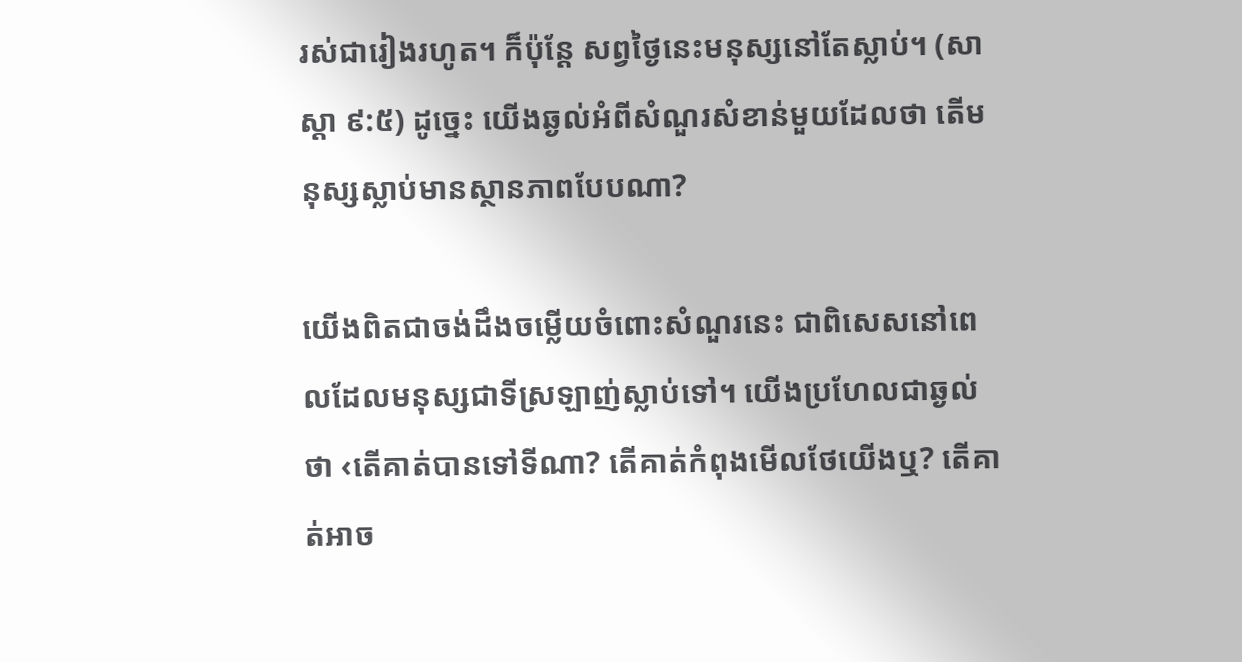រស់ជារៀងរហូត។ ក៏ប៉ុន្ដែ សព្វថ្ងៃនេះមនុស្សនៅតែស្លាប់។ (សាស្តា ៩:៥) ដូច្នេះ យើងឆ្ងល់អំពីសំណួរសំខាន់មួយដែលថា តើមនុស្សស្លាប់មានស្ថានភាពបែបណា?

យើងពិតជាចង់ដឹងចម្លើយចំពោះសំណួរនេះ ជាពិសេសនៅពេលដែលមនុស្សជាទីស្រឡាញ់ស្លាប់ទៅ។ យើងប្រហែលជាឆ្ងល់ថា ‹តើគាត់បានទៅទីណា? តើគាត់កំពុងមើលថែយើងឬ? តើគាត់អាច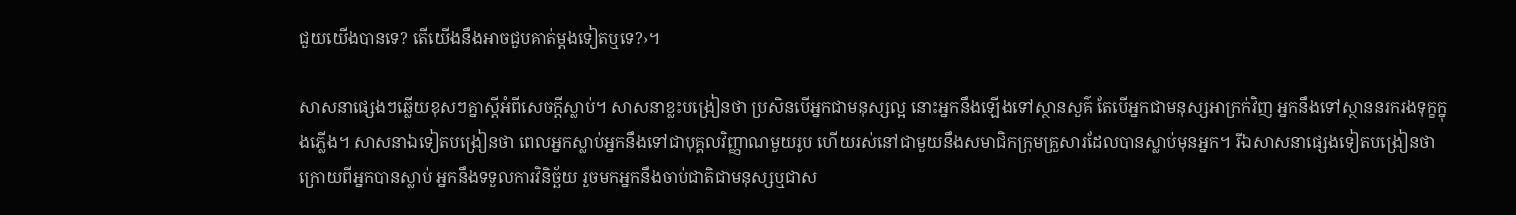ជួយយើងបានទេ? តើយើងនឹងអាចជួបគាត់ម្ដងទៀតឬទេ?›។

សាសនាផ្សេងៗឆ្លើយខុសៗគ្នាស្ដីអំពីសេចក្ដីស្លាប់។ សាសនាខ្លះបង្រៀនថា ប្រសិនបើអ្នកជាមនុស្សល្អ នោះអ្នកនឹងឡើងទៅស្ថានសួគ៌ តែបើអ្នកជាមនុស្សអាក្រក់វិញ អ្នកនឹងទៅស្ថាននរករងទុក្ខក្នុងភ្លើង។ សាសនាឯទៀតបង្រៀនថា ពេលអ្នកស្លាប់អ្នកនឹងទៅជាបុគ្គលវិញ្ញាណមួយរូប ហើយរស់នៅជាមួយនឹងសមាជិកក្រុមគ្រួសារដែលបានស្លាប់មុនអ្នក។ រីឯសាសនាផ្សេងទៀតបង្រៀនថា ក្រោយពីអ្នកបានស្លាប់ អ្នកនឹងទទួលការវិនិច្ឆ័យ រួចមកអ្នកនឹងចាប់ជាតិជាមនុស្សឬជាស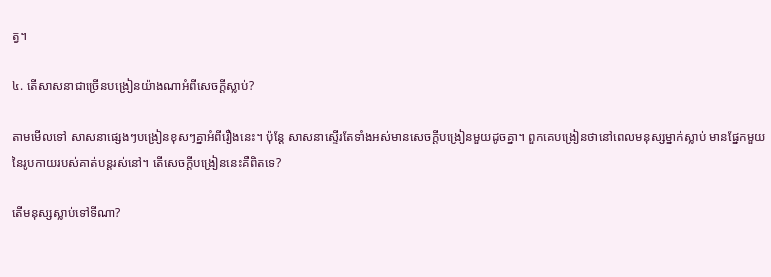ត្វ។

៤. តើសាសនាជាច្រើនបង្រៀនយ៉ាងណាអំពីសេចក្ដីស្លាប់?

តាមមើលទៅ សាសនាផ្សេងៗបង្រៀនខុសៗគ្នាអំពីរឿងនេះ។ ប៉ុន្ដែ សាសនាស្ទើរតែទាំងអស់មានសេចក្ដីបង្រៀនមួយដូចគ្នា។ ពួកគេបង្រៀនថានៅពេលមនុស្សម្នាក់ស្លាប់ មានផ្នែកមួយនៃរូបកាយរបស់គាត់បន្ដរស់នៅ។ តើសេចក្ដីបង្រៀននេះគឺពិតទេ?

តើមនុស្សស្លាប់ទៅទីណា?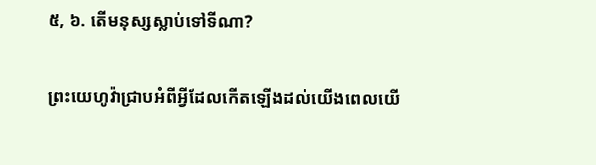៥, ៦. តើមនុស្សស្លាប់ទៅទីណា?

ព្រះយេហូវ៉ាជ្រាបអំពីអ្វីដែលកើតឡើងដល់យើងពេលយើ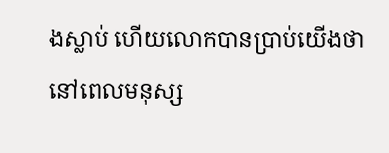ងស្លាប់ ហើយលោកបានប្រាប់យើងថានៅពេលមនុស្ស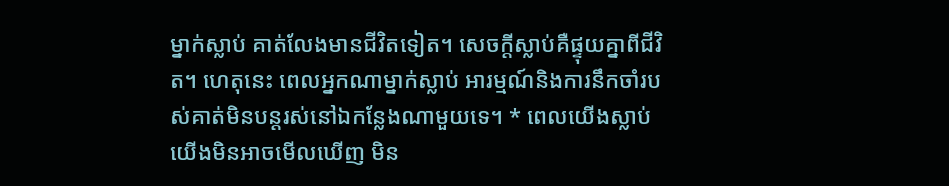ម្នាក់ស្លាប់ គាត់លែងមានជីវិតទៀត។ សេចក្ដីស្លាប់គឺផ្ទុយគ្នាពីជីវិត។ ហេតុនេះ ពេលអ្នកណាម្នាក់ស្លាប់ អារម្មណ៍និងការនឹកចាំរបស់គាត់មិនបន្ដរស់នៅឯកន្លែងណាមួយទេ។ * ពេលយើងស្លាប់យើងមិនអាចមើលឃើញ មិន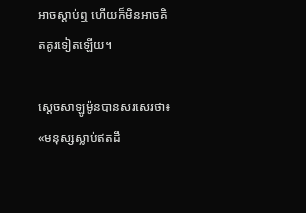អាចស្តាប់ឮ ហើយក៏មិនអាចគិតគូរទៀតឡើយ។

ស្ដេចសាឡូម៉ូនបានសរសេរថា៖ «មនុស្សស្លាប់ឥតដឹ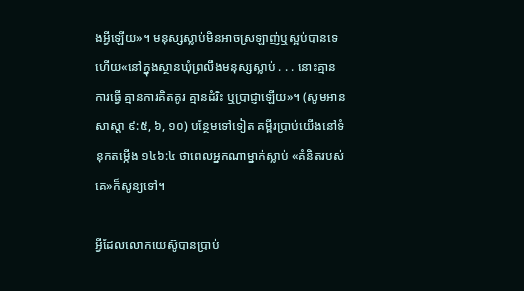ងអ្វីឡើយ»។ មនុស្សស្លាប់មិនអាចស្រឡាញ់ឬស្អប់បានទេ ហើយ«នៅក្នុងស្ថានឃុំព្រលឹងមនុស្សស្លាប់ . . . នោះគ្មានការធ្វើ គ្មានការគិតគូរ គ្មានដំរិះ ឬប្រាជ្ញាឡើយ»។ (សូមអាន សាស្តា ៩:៥, ៦, ១០) បន្ថែមទៅទៀត គម្ពីរប្រាប់យើងនៅទំនុកតម្កើង ១៤៦:៤ ថាពេលអ្នកណាម្នាក់ស្លាប់ «គំនិតរបស់គេ»ក៏សូន្យទៅ។

អ្វីដែលលោកយេស៊ូបានប្រាប់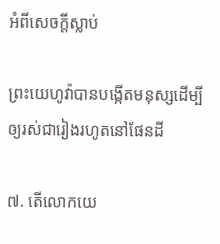អំពីសេចក្ដីស្លាប់

ព្រះយេហូវ៉ាបានបង្កើតមនុស្សដើម្បីឲ្យរស់ជារៀងរហូតនៅផែនដី

៧. តើលោកយេ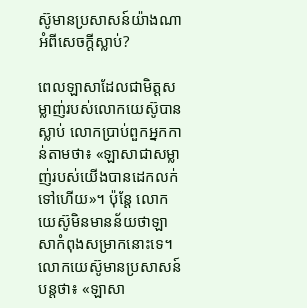ស៊ូមានប្រសាសន៍យ៉ាងណាអំពីសេចក្ដីស្លាប់?

ពេលឡាសាដែលជាមិត្ដសម្លាញ់របស់លោកយេស៊ូបានស្លាប់ លោកប្រាប់ពួកអ្នកកាន់តាមថា៖ «ឡាសាជាសម្លាញ់របស់យើងបានដេកលក់ទៅហើយ»។ ប៉ុន្ដែ លោកយេស៊ូមិនមានន័យថាឡាសាកំពុងសម្រាកនោះទេ។ លោកយេស៊ូមានប្រសាសន៍បន្ដថា៖ «ឡាសា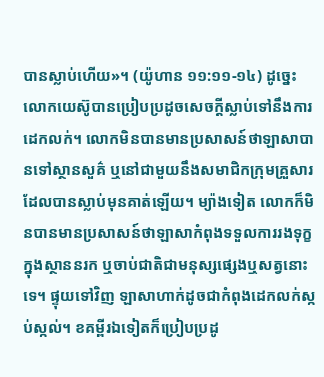បានស្លាប់ហើយ»។ (យ៉ូហាន ១១:១១-១៤) ដូច្នេះ លោកយេស៊ូបានប្រៀបប្រដូចសេចក្ដីស្លាប់ទៅនឹងការដេកលក់។ លោកមិនបានមានប្រសាសន៍ថាឡាសាបានទៅស្ថានសួគ៌ ឬនៅជាមួយនឹងសមាជិកក្រុមគ្រួសារដែលបានស្លាប់មុនគាត់ឡើយ។ ម្យ៉ាងទៀត លោកក៏មិនបានមានប្រសាសន៍ថាឡាសាកំពុងទទួលការរងទុក្ខក្នុងស្ថាននរក ឬចាប់ជាតិជាមនុស្សផ្សេងឬសត្វនោះទេ។ ផ្ទុយទៅវិញ ឡាសាហាក់ដូចជាកំពុងដេកលក់ស្កប់ស្កល់។ ខគម្ពីរឯទៀតក៏ប្រៀបប្រដូ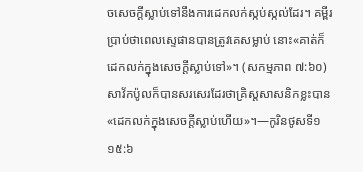ចសេចក្ដីស្លាប់ទៅនឹងការដេកលក់ស្កប់ស្កល់ដែរ។ គម្ពីរប្រាប់ថាពេលស្ទេផានបានត្រូវគេសម្លាប់ នោះ«គាត់ក៏ដេកលក់ក្នុងសេចក្ដីស្លាប់ទៅ»។ (សកម្មភាព ៧:៦០) សាវ័កប៉ូលក៏បានសរសេរដែរថាគ្រិស្ដសាសនិកខ្លះបាន«ដេកលក់ក្នុងសេចក្ដីស្លាប់ហើយ»។—កូរិនថូសទី១ ១៥:៦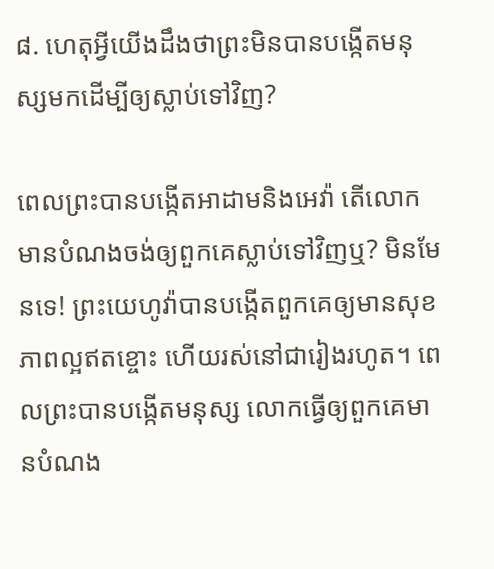៨. ហេតុអ្វីយើងដឹងថាព្រះមិនបានបង្កើតមនុស្សមកដើម្បីឲ្យស្លាប់ទៅវិញ?

ពេលព្រះបានបង្កើតអាដាមនិងអេវ៉ា តើលោកមានបំណងចង់ឲ្យពួកគេស្លាប់ទៅវិញឬ? មិនមែនទេ! ព្រះយេហូវ៉ាបានបង្កើតពួកគេឲ្យមានសុខភាពល្អឥតខ្ចោះ ហើយរស់នៅជារៀងរហូត។ ពេលព្រះបានបង្កើតមនុស្ស លោកធ្វើឲ្យពួកគេមានបំណង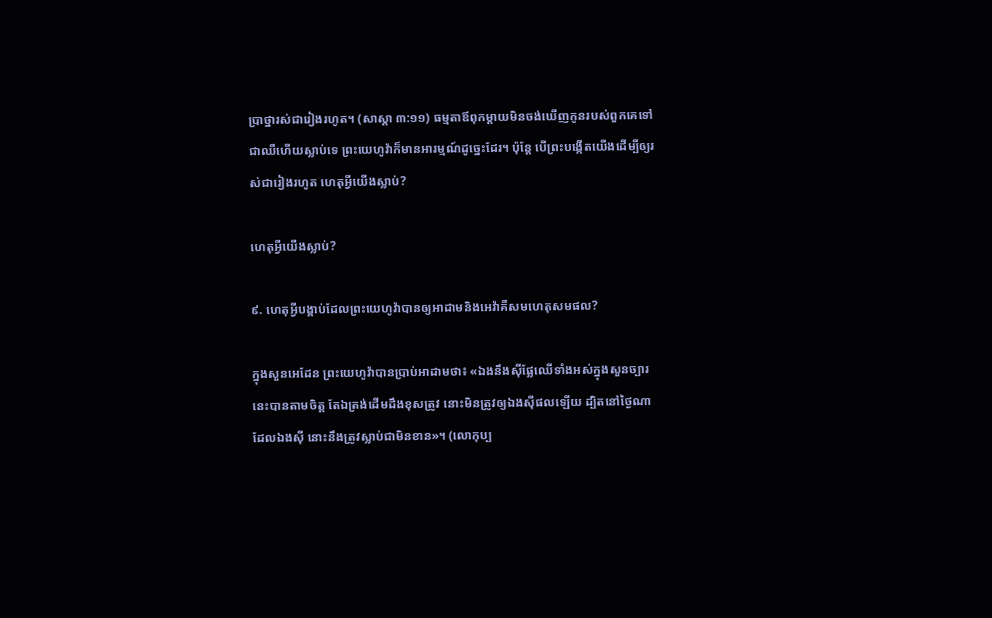ប្រាថ្នារស់ជារៀងរហូត។ (សាស្តា ៣:១១) ធម្មតាឪពុកម្ដាយមិនចង់ឃើញកូនរបស់ពួកគេទៅជាឈឺហើយស្លាប់ទេ ព្រះយេហូវ៉ាក៏មានអារម្មណ៍ដូច្នេះដែរ។ ប៉ុន្ដែ បើព្រះបង្កើតយើងដើម្បីឲ្យរស់ជារៀងរហូត ហេតុអ្វីយើងស្លាប់?

ហេតុអ្វីយើងស្លាប់?

៩. ហេតុអ្វីបង្គាប់ដែលព្រះយេហូវ៉ាបានឲ្យអាដាមនិងអេវ៉ាគឺសមហេតុសមផល?

ក្នុងសួនអេដែន ព្រះយេហូវ៉ាបានប្រាប់អាដាមថា៖ «ឯងនឹងស៊ីផ្លែឈើទាំងអស់ក្នុងសួនច្បារនេះបានតាមចិត្ដ តែឯត្រង់ដើមដឹងខុសត្រូវ នោះមិនត្រូវឲ្យឯងស៊ីផលឡើយ ដ្បិតនៅថ្ងៃណាដែលឯងស៊ី នោះនឹងត្រូវស្លាប់ជាមិនខាន»។ (លោកុប្ប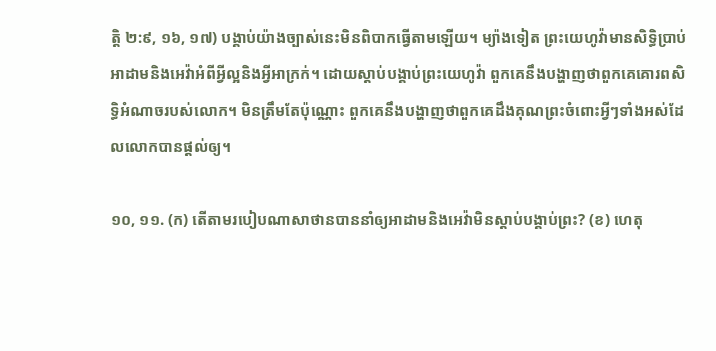ត្ដិ ២:៩, ១៦, ១៧) បង្គាប់យ៉ាងច្បាស់នេះមិនពិបាកធ្វើតាមឡើយ។ ម្យ៉ាងទៀត ព្រះយេហូវ៉ាមានសិទ្ធិប្រាប់អាដាមនិងអេវ៉ាអំពីអ្វីល្អនិងអ្វីអាក្រក់។ ដោយស្តាប់បង្គាប់ព្រះយេហូវ៉ា ពួកគេនឹងបង្ហាញថាពួកគេគោរពសិទ្ធិអំណាចរបស់លោក។ មិនត្រឹមតែប៉ុណ្ណោះ ពួកគេនឹងបង្ហាញថាពួកគេដឹងគុណព្រះចំពោះអ្វីៗទាំងអស់ដែលលោកបានផ្ដល់ឲ្យ។

១០, ១១. (ក) តើតាមរបៀបណាសាថានបាននាំឲ្យអាដាមនិងអេវ៉ាមិនស្តាប់បង្គាប់ព្រះ? (ខ) ហេតុ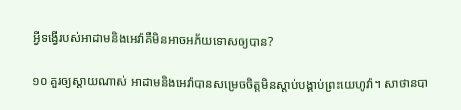អ្វីទង្វើរបស់អាដាមនិងអេវ៉ាគឺមិនអាចអភ័យទោសឲ្យបាន?

១០ គួរឲ្យស្តាយណាស់ អាដាមនិងអេវ៉ាបានសម្រេចចិត្ដមិនស្តាប់បង្គាប់ព្រះយេហូវ៉ា។ សាថានបា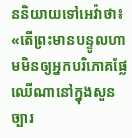ននិយាយទៅអេវ៉ាថា៖ «តើព្រះមានបន្ទូលហាមមិនឲ្យអ្នកបរិភោគផ្លែឈើណានៅក្នុងសួនច្បារ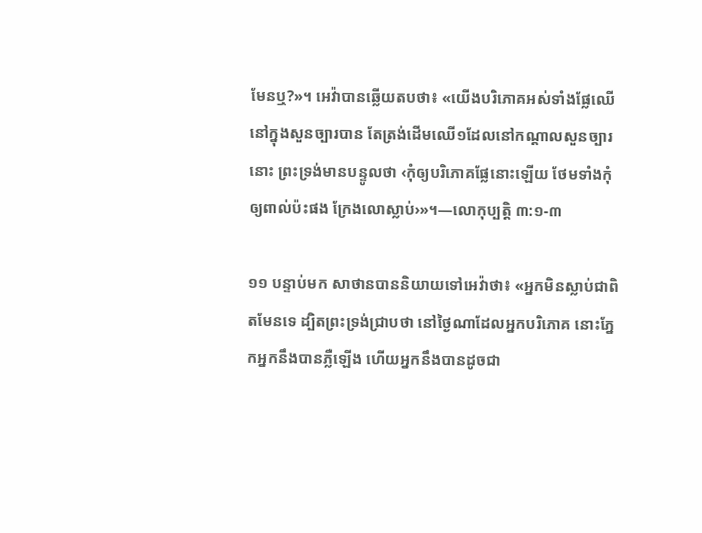មែនឬ?»។ អេវ៉ាបានឆ្លើយតបថា៖ «យើងបរិភោគអស់ទាំងផ្លែឈើនៅក្នុងសួនច្បារបាន តែត្រង់ដើមឈើ១ដែលនៅកណ្ដាលសួនច្បារនោះ ព្រះទ្រង់មានបន្ទូលថា ‹កុំឲ្យបរិភោគផ្លែនោះឡើយ ថែមទាំងកុំឲ្យពាល់ប៉ះផង ក្រែងលោស្លាប់›»។—លោកុប្បត្ដិ ៣:១-៣

១១ បន្ទាប់មក សាថានបាននិយាយទៅអេវ៉ាថា៖ «អ្នកមិនស្លាប់ជាពិតមែនទេ ដ្បិតព្រះទ្រង់ជ្រាបថា នៅថ្ងៃណាដែលអ្នកបរិភោគ នោះភ្នែកអ្នកនឹងបានភ្លឺឡើង ហើយអ្នកនឹងបានដូចជា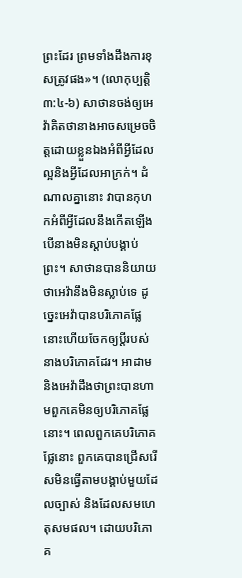ព្រះដែរ ព្រមទាំងដឹងការខុសត្រូវផង»។ (លោកុប្បត្ដិ ៣:៤-៦) សាថានចង់ឲ្យអេវ៉ាគិតថានាងអាចសម្រេចចិត្ដដោយខ្លួនឯងអំពីអ្វីដែលល្អនិងអ្វីដែលអាក្រក់។ ដំណាលគ្នានោះ វាបានកុហកអំពីអ្វីដែលនឹងកើតឡើង បើនាងមិនស្តាប់បង្គាប់ព្រះ។ សាថានបាននិយាយថាអេវ៉ានឹងមិនស្លាប់ទេ ដូច្នេះអេវ៉ាបានបរិភោគផ្លែនោះហើយចែកឲ្យប្ដីរបស់នាងបរិភោគដែរ។ អាដាមនិងអេវ៉ាដឹងថាព្រះបានហាមពួកគេមិនឲ្យបរិភោគផ្លែនោះ។ ពេលពួកគេបរិភោគផ្លែនោះ ពួកគេបានជ្រើសរើសមិនធ្វើតាមបង្គាប់មួយដែលច្បាស់ និងដែលសមហេតុសមផល។ ដោយបរិភោគ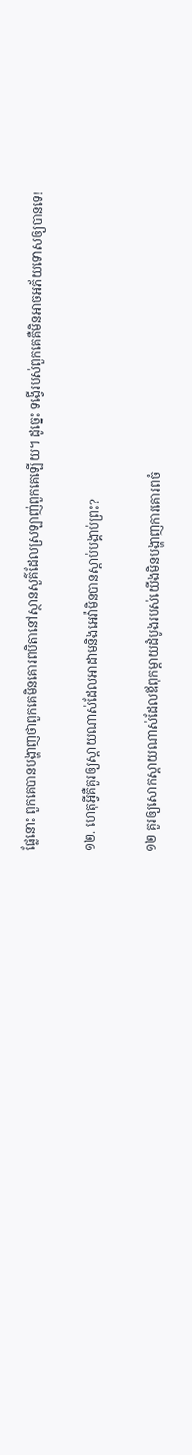ផ្លែនោះ ពួកគេបានបង្ហាញថាពួកគេមិនគោរពបិតានៅស្ថានសួគ៌ដែលស្រឡាញ់ពួកគេឡើយ។ ដូច្នេះ ទង្វើរបស់ពួកគេគឺមិនអាចអភ័យទោសឲ្យបានទេ!

១២. ហេតុអ្វីគឺគួរឲ្យស្តាយណាស់ដែលអាដាមនិងអេវ៉ាមិនបានស្តាប់បង្គាប់ព្រះ?

១២ គួរឲ្យសោកស្តាយណាស់ដែលឪពុកម្ដាយដំបូងរបស់យើងមិនបង្ហាញការគោរពចំ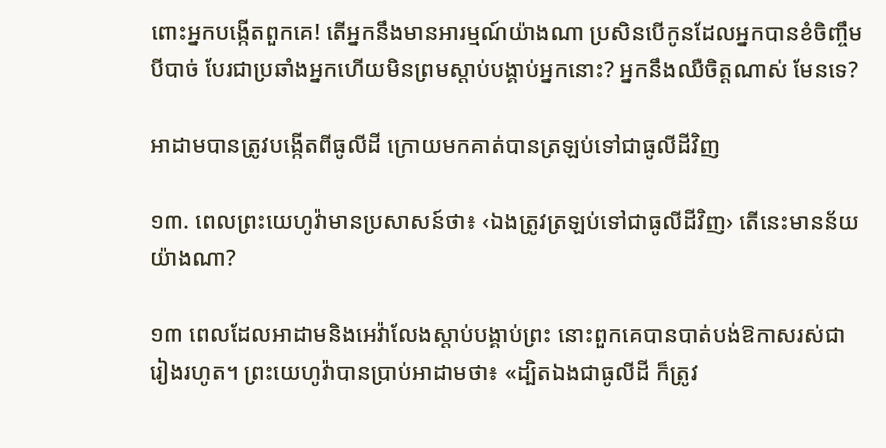ពោះអ្នកបង្កើតពួកគេ! តើអ្នកនឹងមានអារម្មណ៍យ៉ាងណា ប្រសិនបើកូនដែលអ្នកបានខំចិញ្ចឹមបីបាច់ បែរជាប្រឆាំងអ្នកហើយមិនព្រមស្តាប់បង្គាប់អ្នកនោះ? អ្នកនឹងឈឺចិត្ដណាស់ មែនទេ?

អាដាមបានត្រូវបង្កើតពីធូលីដី ក្រោយមកគាត់បានត្រឡប់ទៅជាធូលីដីវិញ

១៣. ពេលព្រះយេហូវ៉ាមានប្រសាសន៍ថា៖ ‹ឯងត្រូវត្រឡប់ទៅជាធូលីដីវិញ› តើនេះមានន័យយ៉ាងណា?

១៣ ពេលដែលអាដាមនិងអេវ៉ាលែងស្តាប់បង្គាប់ព្រះ នោះពួកគេបានបាត់បង់ឱកាសរស់ជារៀងរហូត។ ព្រះយេហូវ៉ាបានប្រាប់អាដាមថា៖ «ដ្បិតឯងជាធូលីដី ក៏ត្រូវ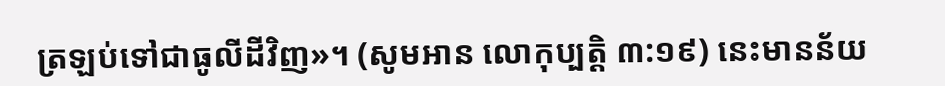ត្រឡប់ទៅជាធូលីដីវិញ»។ (សូមអាន លោកុប្បត្ដិ ៣:១៩) នេះមានន័យ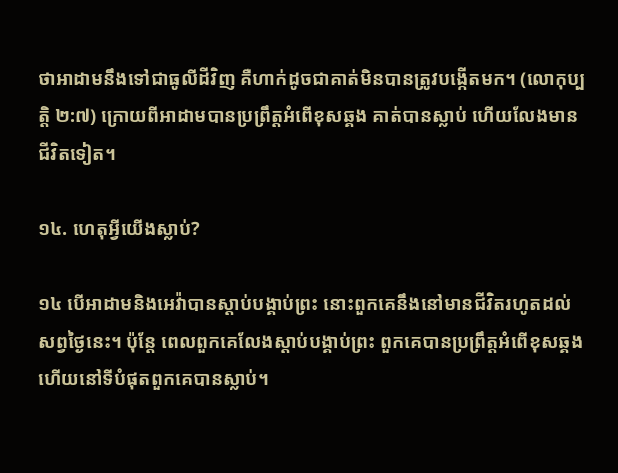ថាអាដាមនឹងទៅជាធូលីដីវិញ គឺហាក់ដូចជាគាត់មិនបានត្រូវបង្កើតមក។ (លោកុប្បត្ដិ ២:៧) ក្រោយពីអាដាមបានប្រព្រឹត្ដអំពើខុសឆ្គង គាត់បានស្លាប់ ហើយលែងមានជីវិតទៀត។

១៤. ហេតុអ្វីយើងស្លាប់?

១៤ បើអាដាមនិងអេវ៉ាបានស្តាប់បង្គាប់ព្រះ នោះពួកគេនឹងនៅមានជីវិតរហូតដល់សព្វថ្ងៃនេះ។ ប៉ុន្ដែ ពេលពួកគេលែងស្តាប់បង្គាប់ព្រះ ពួកគេបានប្រព្រឹត្ដអំពើខុសឆ្គង ហើយនៅទីបំផុតពួកគេបានស្លាប់។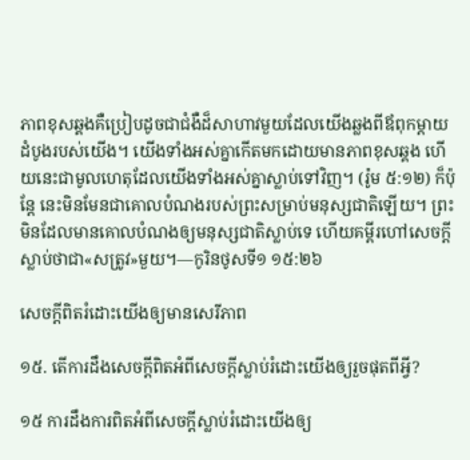ភាពខុសឆ្គងគឺប្រៀបដូចជាជំងឺដ៏សាហាវមួយដែលយើងឆ្លងពីឪពុកម្ដាយដំបូងរបស់យើង។ យើងទាំងអស់គ្នាកើតមកដោយមានភាពខុសឆ្គង ហើយនេះជាមូលហេតុដែលយើងទាំងអស់គ្នាស្លាប់ទៅវិញ។ (រ៉ូម ៥:១២) ក៏ប៉ុន្ដែ នេះមិនមែនជាគោលបំណងរបស់ព្រះសម្រាប់មនុស្សជាតិឡើយ។ ព្រះមិនដែលមានគោលបំណងឲ្យមនុស្សជាតិស្លាប់ទេ ហើយគម្ពីរហៅសេចក្ដីស្លាប់ថាជា«សត្រូវ»មួយ។—កូរិនថូសទី១ ១៥:២៦

សេចក្ដីពិតរំដោះយើងឲ្យមានសេរីភាព

១៥. តើការដឹងសេចក្ដីពិតអំពីសេចក្ដីស្លាប់រំដោះយើងឲ្យរួចផុតពីអ្វី?

១៥ ការដឹងការពិតអំពីសេចក្ដីស្លាប់រំដោះយើងឲ្យ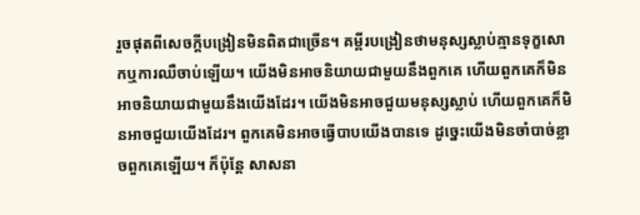រួចផុតពីសេចក្ដីបង្រៀនមិនពិតជាច្រើន។ គម្ពីរបង្រៀនថាមនុស្សស្លាប់គ្មានទុក្ខសោកឬការឈឺចាប់ឡើយ។ យើងមិនអាចនិយាយជាមួយនឹងពួកគេ ហើយពួកគេក៏មិនអាចនិយាយជាមួយនឹងយើងដែរ។ យើងមិនអាចជួយមនុស្សស្លាប់ ហើយពួកគេក៏មិនអាចជួយយើងដែរ។ ពួកគេមិនអាចធ្វើបាបយើងបានទេ ដូច្នេះយើងមិនចាំបាច់ខ្លាចពួកគេឡើយ។ ក៏ប៉ុន្ដែ សាសនា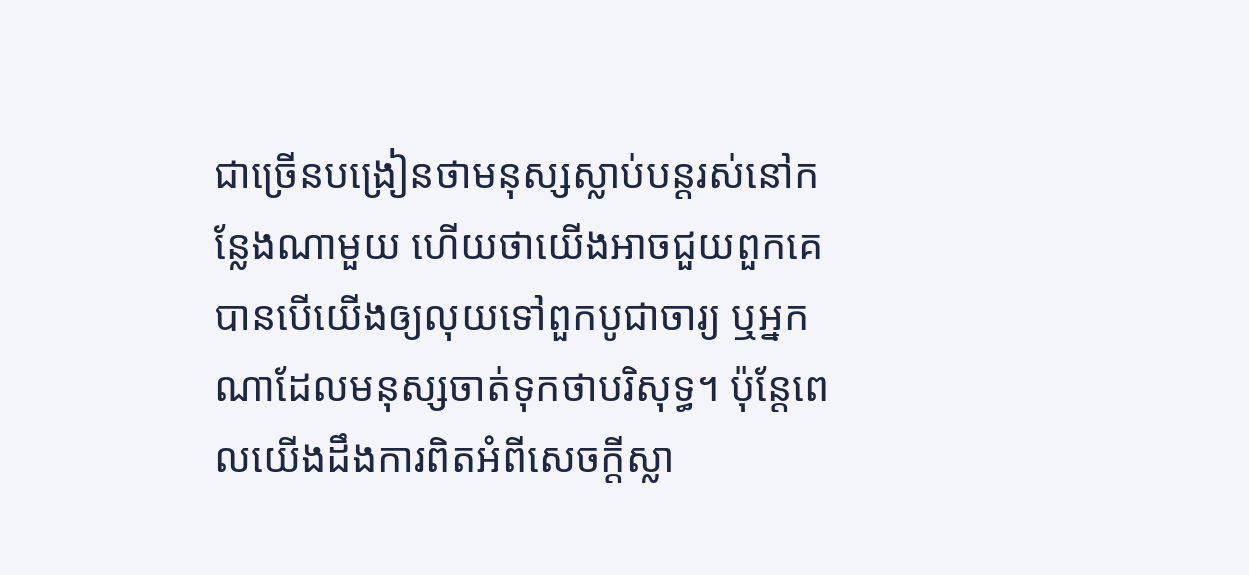ជាច្រើនបង្រៀនថាមនុស្សស្លាប់បន្ដរស់នៅកន្លែងណាមួយ ហើយថាយើងអាចជួយពួកគេបានបើយើងឲ្យលុយទៅពួកបូជាចារ្យ ឬអ្នកណាដែលមនុស្សចាត់ទុកថាបរិសុទ្ធ។ ប៉ុន្ដែពេលយើងដឹងការពិតអំពីសេចក្ដីស្លា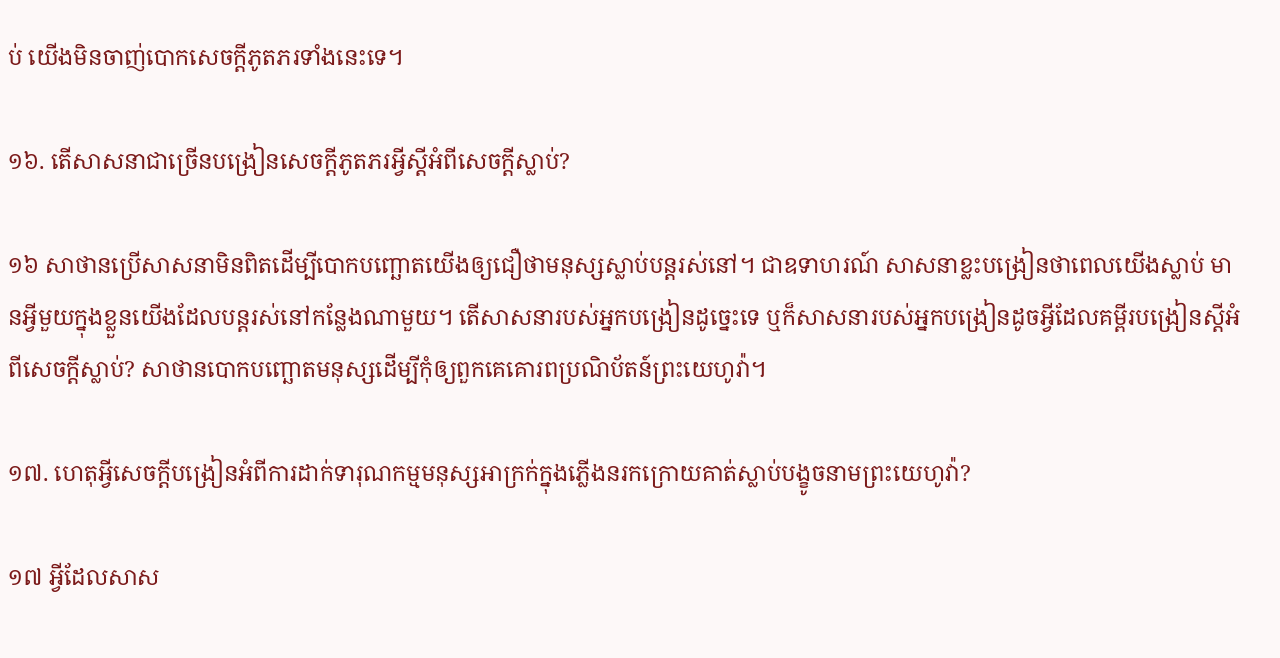ប់ យើងមិនចាញ់បោកសេចក្ដីភូតភរទាំងនេះទេ។

១៦. តើសាសនាជាច្រើនបង្រៀនសេចក្ដីភូតភរអ្វីស្ដីអំពីសេចក្ដីស្លាប់?

១៦ សាថានប្រើសាសនាមិនពិតដើម្បីបោកបញ្ឆោតយើងឲ្យជឿថាមនុស្សស្លាប់បន្ដរស់នៅ។ ជាឧទាហរណ៍ សាសនាខ្លះបង្រៀនថាពេលយើងស្លាប់ មានអ្វីមួយក្នុងខ្លួនយើងដែលបន្ដរស់នៅកន្លែងណាមួយ។ តើសាសនារបស់អ្នកបង្រៀនដូច្នេះទេ ឬក៏សាសនារបស់អ្នកបង្រៀនដូចអ្វីដែលគម្ពីរបង្រៀនស្ដីអំពីសេចក្ដីស្លាប់? សាថានបោកបញ្ឆោតមនុស្សដើម្បីកុំឲ្យពួកគេគោរពប្រណិប័តន៍ព្រះយេហូវ៉ា។

១៧. ហេតុអ្វីសេចក្ដីបង្រៀនអំពីការដាក់ទារុណកម្មមនុស្សអាក្រក់ក្នុងភ្លើងនរកក្រោយគាត់ស្លាប់បង្ខូចនាមព្រះយេហូវ៉ា?

១៧ អ្វីដែលសាស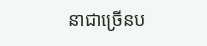នាជាច្រើនប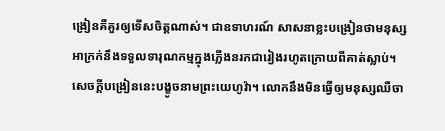ង្រៀនគឺគួរឲ្យទើសចិត្ដណាស់។ ជាឧទាហរណ៍ សាសនាខ្លះបង្រៀនថាមនុស្សអាក្រក់នឹងទទួលទារុណកម្មក្នុងភ្លើងនរកជារៀងរហូតក្រោយពីគាត់ស្លាប់។ សេចក្ដីបង្រៀននេះបង្ខូចនាមព្រះយេហូវ៉ា។ លោកនឹងមិនធ្វើឲ្យមនុស្សឈឺចា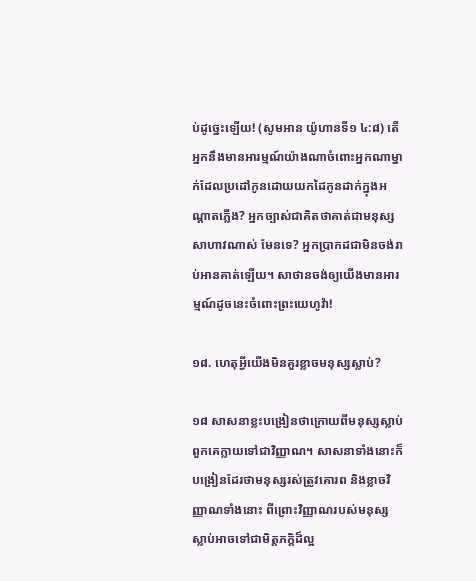ប់ដូច្នេះឡើយ! (សូមអាន យ៉ូហានទី១ ៤:៨) តើអ្នកនឹងមានអារម្មណ៍យ៉ាងណាចំពោះអ្នកណាម្នាក់ដែលប្រដៅកូនដោយយកដៃកូនដាក់ក្នុងអណ្ដាតភ្លើង? អ្នកច្បាស់ជាគិតថាគាត់ជាមនុស្សសាហាវណាស់ មែនទេ? អ្នកប្រាកដជាមិនចង់រាប់អានគាត់ឡើយ។ សាថានចង់ឲ្យយើងមានអារម្មណ៍ដូចនេះចំពោះព្រះយេហូវ៉ា!

១៨. ហេតុអ្វីយើងមិនគួរខ្លាចមនុស្សស្លាប់?

១៨ សាសនាខ្លះបង្រៀនថាក្រោយពីមនុស្សស្លាប់ ពួកគេក្លាយទៅជាវិញ្ញាណ។ សាសនាទាំងនោះក៏បង្រៀនដែរថាមនុស្សរស់ត្រូវគោរព និងខ្លាចវិញ្ញាណទាំងនោះ ពីព្រោះវិញ្ញាណរបស់មនុស្សស្លាប់អាចទៅជាមិត្ដភក្ដិដ៏ល្អ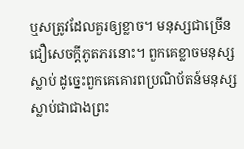ឬសត្រូវដែលគួរឲ្យខ្លាច។ មនុស្សជាច្រើនជឿសេចក្ដីភូតភរនោះ។ ពួកគេខ្លាចមនុស្សស្លាប់ ដូច្នេះពួកគេគោរពប្រណិប័តន៍មនុស្សស្លាប់ជាជាងព្រះ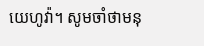យេហូវ៉ា។ សូមចាំថាមនុ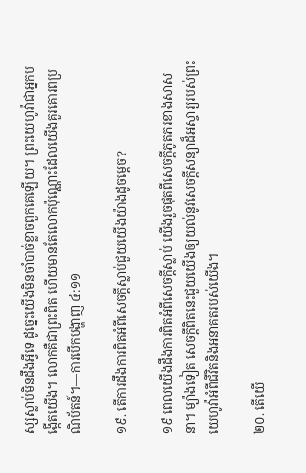ស្សស្លាប់មិនដឹងអ្វីទេ ដូច្នេះយើងមិនចាំបាច់ខ្លាចពួកគេឡើយ។ ព្រះយេហូវ៉ាជាអ្នកបង្កើតយើង។ លោកគឺជាព្រះពិត ហើយមានតែលោកប៉ុណ្ណោះដែលយើងគួរគោរពប្រណិប័តន៍។—ការបើកបង្ហាញ ៤:១១

១៩. តើការដឹងការពិតអំពីសេចក្ដីស្លាប់ជួយយើងយ៉ាងដូចម្ដេច?

១៩ ពេលយើងដឹងការពិតអំពីសេចក្ដីស្លាប់ យើងរួចផុតពីសេចក្ដីភូតភរខាងសាសនា។ ម្យ៉ាងទៀត សេចក្ដីពិតនេះជួយយើងឲ្យយល់នូវសេចក្ដីសន្យាដ៏អស្ចារ្យរបស់ព្រះយេហូវ៉ាអំពីជីវិតនិងអនាគតរបស់យើង។

២០. តើយើ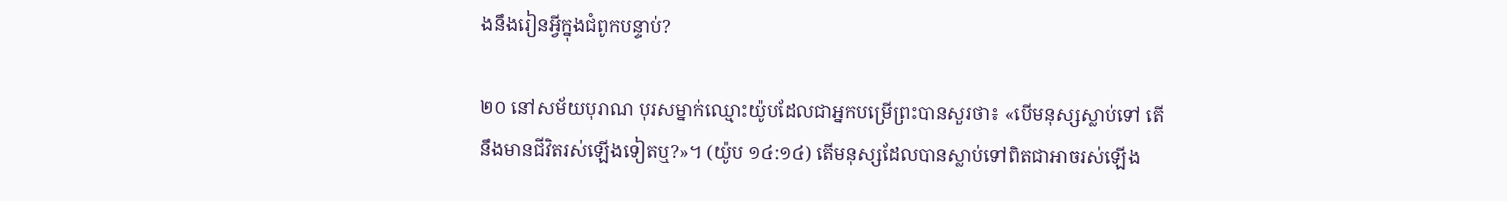ងនឹងរៀនអ្វីក្នុងជំពូកបន្ទាប់?

២០ នៅសម័យបុរាណ បុរសម្នាក់ឈ្មោះយ៉ូបដែលជាអ្នកបម្រើព្រះបានសួរថា៖ «បើមនុស្សស្លាប់ទៅ តើនឹងមានជីវិតរស់ឡើងទៀតឬ?»។ (យ៉ូប ១៤:១៤) តើមនុស្សដែលបានស្លាប់ទៅពិតជាអាចរស់ឡើង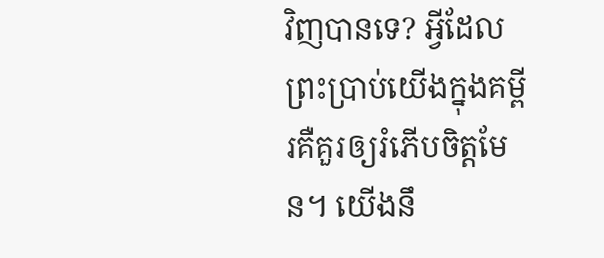វិញបានទេ? អ្វីដែលព្រះប្រាប់យើងក្នុងគម្ពីរគឺគួរឲ្យរំភើបចិត្ដមែន។ យើងនឹ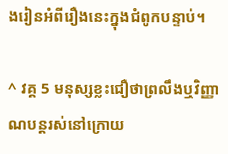ងរៀនអំពីរឿងនេះក្នុងជំពូកបន្ទាប់។

^ វគ្គ 5 មនុស្សខ្លះជឿថាព្រលឹងឬវិញ្ញាណបន្ដរស់នៅក្រោយ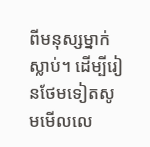ពីមនុស្សម្នាក់ស្លាប់។ ដើម្បីរៀនថែមទៀតសូមមើលលេ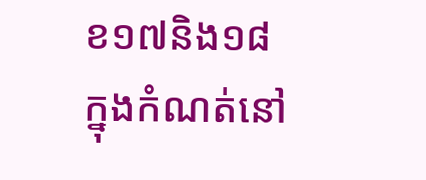ខ១៧និង១៨ក្នុងកំណត់នៅ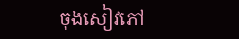ចុងសៀវភៅ